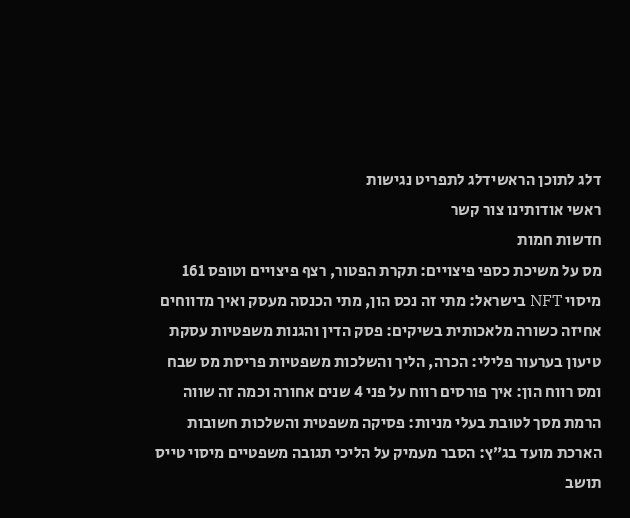דלג לתוכן הראשידלג לתפריט נגישות
ראשי אודותינו צור קשר
חדשות חמות
מס על משיכת כספי פיצויים: תקרת הפטור, רצף פיצויים וטופס 161 מיסוי NFT בישראל: מתי זה נכס הון, מתי הכנסה מעסק ואיך מדווחים אחיזה כשורה מלאכותית בשיקים: פסק הדין והגנות משפטיות עסקת טיעון בערעור פלילי: הכרה, הליך והשלכות משפטיות פריסת מס שבח ומס רווח הון: איך פורסים רווח על פני 4 שנים אחורה וכמה זה שווה הרמת מסך לטובת בעלי מניות: פסיקה משפטית והשלכות חשובות הארכת מועד בג״ץ: הסבר מעמיק על הליכי תגובה משפטיים מיסוי טייס תושב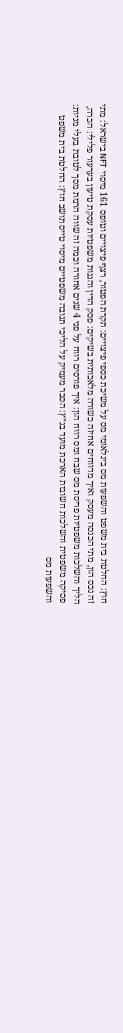חוץ: החלטת בית משפט והשפעות מס בינלאומי מס על משיכת כספי פיצויים: תקרת הפטור, רצף פיצויים וטופס 161 מיסוי NFT בישראל: מתי זה נכס הון, מתי הכנסה מעסק ואיך מדווחים אחיזה כשורה מלאכותית בשיקים: פסק הדין והגנות משפטיות עסקת טיעון בערעור פלילי: הכרה, הליך והשלכות משפטיות פריסת מס שבח ומס רווח הון: איך פורסים רווח על פני 4 שנים אחורה וכמה זה שווה הרמת מסך לטובת בעלי מניות: פסיקה משפטית והשלכות חשובות הארכת מועד בג״ץ: הסבר מעמיק על הליכי תגובה משפטיים מיסוי טייס תושב חוץ: החלטת בית משפט והשפעות מס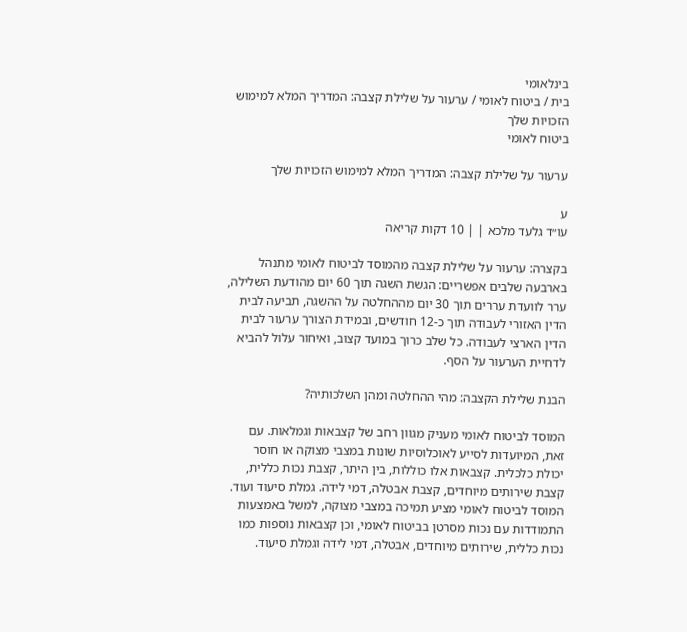בינלאומי
בית / ביטוח לאומי / ערעור על שלילת קצבה: המדריך המלא למימוש הזכויות שלך
ביטוח לאומי

ערעור על שלילת קצבה: המדריך המלא למימוש הזכויות שלך

ע
עו״ד גלעד מלכא | | 10 דקות קריאה

בקצרה: ערעור על שלילת קצבה מהמוסד לביטוח לאומי מתנהל בארבעה שלבים אפשריים: הגשת השגה תוך 60 יום מהודעת השלילה, ערר לוועדת עררים תוך 30 יום מההחלטה על ההשגה, תביעה לבית הדין האזורי לעבודה תוך כ-12 חודשים, ובמידת הצורך ערעור לבית הדין הארצי לעבודה. כל שלב כרוך במועד קצוב, ואיחור עלול להביא לדחיית הערעור על הסף.

הבנת שלילת הקצבה: מהי ההחלטה ומהן השלכותיה?

המוסד לביטוח לאומי מעניק מגוון רחב של קצבאות וגמלאות. עם זאת, המיועדות לסייע לאוכלוסיות שונות במצבי מצוקה או חוסר יכולת כלכלית. קצבאות אלו כוללות, בין היתר, קצבת נכות כללית, קצבת שירותים מיוחדים, קצבת אבטלה, דמי לידה. גמלת סיעוד ועוד. המוסד לביטוח לאומי מציע תמיכה במצבי מצוקה, למשל באמצעות התמודדות עם נכות מסרטן בביטוח לאומי, וכן קצבאות נוספות כמו נכות כללית, שירותים מיוחדים, אבטלה, דמי לידה וגמלת סיעוד.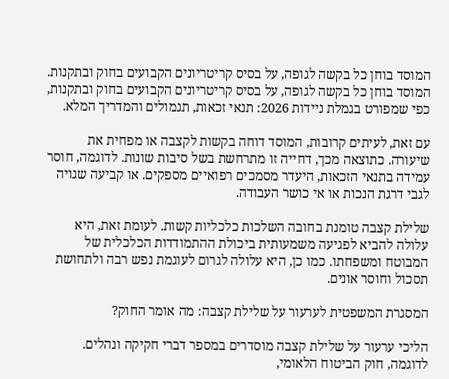המוסד בוחן כל בקשה לגופה, על בסיס קריטריונים הקבועים בחוק ובתקנות. המוסד בוחן כל בקשה לגופה, על בסיס קריטריונים הקבועים בחוק ובתקנות, כפי שמפורט בגמלת ניידות 2026: תנאי זכאות, תגמולים והמדריך המלא.

עם זאת, לעיתים קרובות, המוסד דוחה בקשות לקצבה או מפחית את שיעורה. כתוצאה מכך, דחייה זו מתרחשת בשל סיבות שונות. לדוגמה, חוסר עמידה בתנאי הזכאות, היעדר מסמכים רפואיים מספקים. או קביעה שגויה לגבי דרגת הנכות או אי כושר העבודה.

שלילת קצבה טומנת בחובה השלכות כלכליות קשות. לעומת זאת, היא עלולה להביא לפגיעה משמעותית ביכולת ההתמודדות הכלכלית של המבוטח ומשפחתו. כמו כן, היא עלולה לגרום לעוגמת נפש רבה ולתחושת תסכול וחוסר אונים.

המסגרת המשפטית לערעור על שלילת קצבה: מה אומר החוק?

הליכי ערעור על שלילת קצבה מוסדרים במספר דברי חקיקה ונהלים. לדוגמה, חוק הביטוח הלאומי,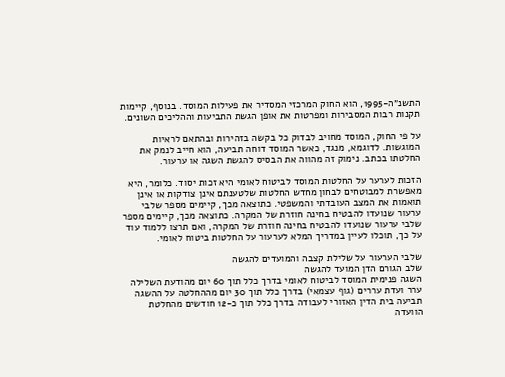התשנ״ה-1995, הוא החוק המרכזי המסדיר את פעילות המוסד. בנוסף, קיימות תקנות רבות המסבירות ומפרטות את אופן הגשת התביעות וההליכים השונים.

על פי החוק, המוסד מחויב לבדוק כל בקשה בזהירות ובהתאם לראיות המוגשות. לדוגמא, מנגד, כאשר המוסד דוחה תביעה, הוא חייב לנמק את החלטתו בכתב. נימוק זה מהווה את הבסיס להגשת השגה או ערעור.

הזכות לערער על החלטות המוסד לביטוח לאומי היא זכות יסוד. כלומר, היא מאפשרת למבוטחים לבחון מחדש החלטות שלטענתם אינן צודקות או אינן תואמות את המצב העובדתי והמשפטי. כתוצאה מכך, קיימים מספר שלבי ערעור שנועדו להבטיח בחינה חוזרת של המקרה. כתוצאה מכך, קיימים מספר שלבי ערעור שנועדו להבטיח בחינה חוזרת של המקרה, ואם תרצו ללמוד עוד על כך, תוכלו לעיין במדריך המלא לערעור על החלטות ביטוח לאומי.

שלבי הערעור על שלילת קצבה והמועדים להגשה
שלב הגורם הדן המועד להגשה
השגה פנימית המוסד לביטוח לאומי בדרך כלל תוך 60 יום מהודעת השלילה
ערר ועדת עררים (גוף עצמאי) בדרך כלל תוך 30 יום מההחלטה על ההשגה
תביעה בית הדין האזורי לעבודה בדרך כלל תוך כ-12 חודשים מהחלטת הוועדה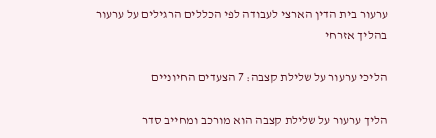ערעור בית הדין הארצי לעבודה לפי הכללים הרגילים על ערעור בהליך אזרחי

הליכי ערעור על שלילת קצבה: 7 הצעדים החיוניים

הליך ערעור על שלילת קצבה הוא מורכב ומחייב סדר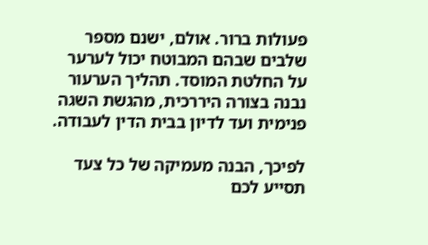פעולות ברור. אולם, ישנם מספר שלבים שבהם המבוטח יכול לערער על החלטת המוסד. תהליך הערעור נבנה בצורה היררכית, מהגשת השגה פנימית ועד לדיון בבית הדין לעבודה.

לפיכך, הבנה מעמיקה של כל צעד תסייע לכם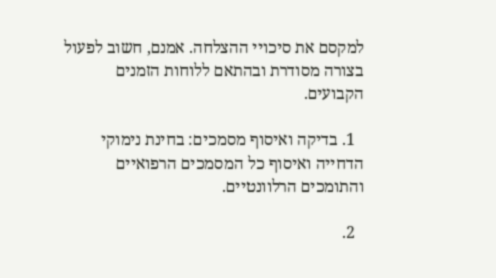למקסם את סיכויי ההצלחה. אמנם, חשוב לפעול בצורה מסודרת ובהתאם ללוחות הזמנים הקבועים.

  1. בדיקה ואיסוף מסמכים: בחינת נימוקי הדחייה ואיסוף כל המסמכים הרפואיים והתומכים הרלוונטיים.

  2.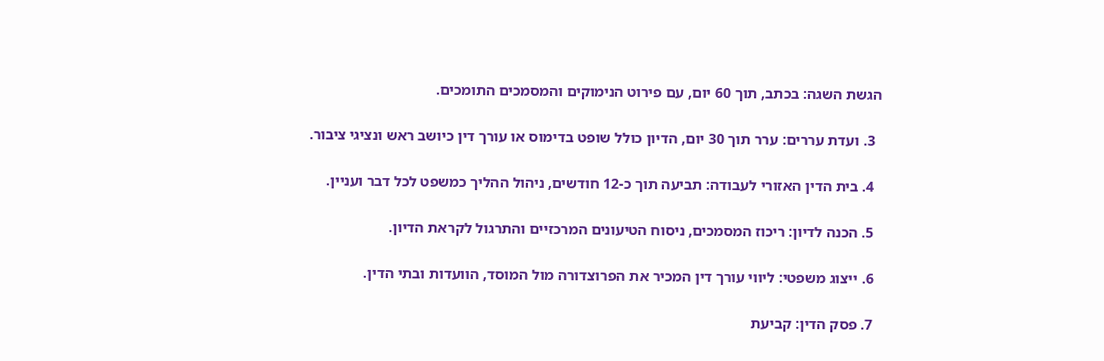הגשת השגה: בכתב, תוך 60 יום, עם פירוט הנימוקים והמסמכים התומכים.

  3. ועדת עררים: ערר תוך 30 יום, הדיון כולל שופט בדימוס או עורך דין כיושב ראש ונציגי ציבור.

  4. בית הדין האזורי לעבודה: תביעה תוך כ-12 חודשים, ניהול ההליך כמשפט לכל דבר ועניין.

  5. הכנה לדיון: ריכוז המסמכים, ניסוח הטיעונים המרכזיים והתרגול לקראת הדיון.

  6. ייצוג משפטי: ליווי עורך דין המכיר את הפרוצדורה מול המוסד, הוועדות ובתי הדין.

  7. פסק הדין: קביעת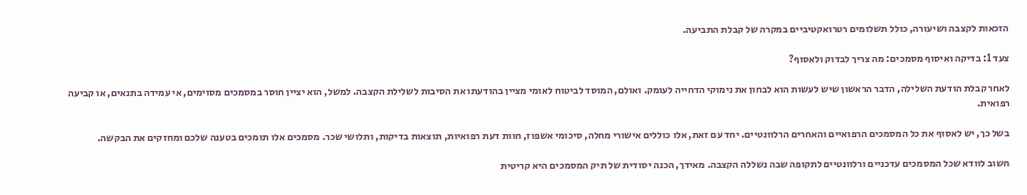הזכאות לקצבה ושיעורה, כולל תשלומים רטרואקטיביים במקרה של קבלת התביעה.

צעד 1: בדיקה ואיסוף מסמכים: מה צריך לבדוק ולאסוף?

לאחר קבלת הודעת השלילה, הדבר הראשון שיש לעשות הוא לבחון את נימוקי הדחייה לעומק. ואולם, המוסד לביטוח לאומי מציין בהודעתו את הסיבות לשלילת הקצבה. למשל, הוא יציין חוסר במסמכים מסוימים, אי עמידה בתנאים, או קביעה רפואית.

בשל כך, יש לאסוף את כל המסמכים הרפואיים והאחרים הרלוונטיים. יחד עם זאת, אלו כוללים אישורי מחלה, סיכומי אשפוז, חוות דעת רפואיות, תוצאות בדיקות, ותלושי שכר. מסמכים אלו תומכים בטענה שלכם ומחזקים את הבקשה.

חשוב לוודא שכל המסמכים עדכניים ורלוונטיים לתקופה שבה נשללה הקצבה. מאידך, הכנה יסודית של תיק המסמכים היא קריטית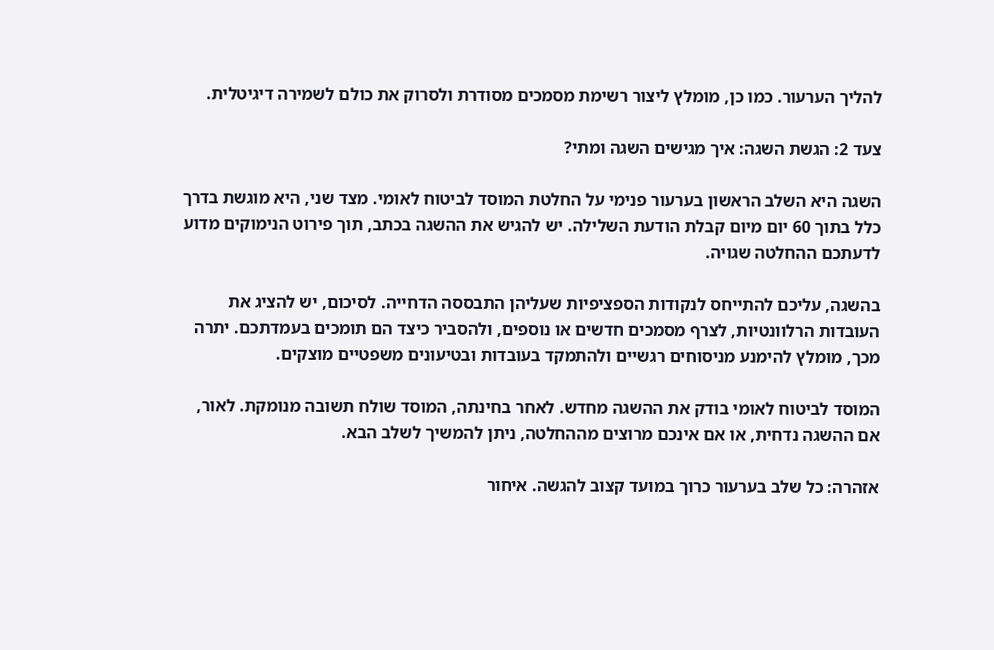להליך הערעור. כמו כן, מומלץ ליצור רשימת מסמכים מסודרת ולסרוק את כולם לשמירה דיגיטלית.

צעד 2: הגשת השגה: איך מגישים השגה ומתי?

השגה היא השלב הראשון בערעור פנימי על החלטת המוסד לביטוח לאומי. מצד שני, היא מוגשת בדרך כלל בתוך 60 יום מיום קבלת הודעת השלילה. יש להגיש את ההשגה בכתב, תוך פירוט הנימוקים מדוע לדעתכם ההחלטה שגויה.

בהשגה, עליכם להתייחס לנקודות הספציפיות שעליהן התבססה הדחייה. לסיכום, יש להציג את העובדות הרלוונטיות, לצרף מסמכים חדשים או נוספים, ולהסביר כיצד הם תומכים בעמדתכם. יתרה מכך, מומלץ להימנע מניסוחים רגשיים ולהתמקד בעובדות ובטיעונים משפטיים מוצקים.

המוסד לביטוח לאומי בודק את ההשגה מחדש. לאחר בחינתה, המוסד שולח תשובה מנומקת. לאור, אם ההשגה נדחית, או אם אינכם מרוצים מההחלטה, ניתן להמשיך לשלב הבא.

אזהרה: כל שלב בערעור כרוך במועד קצוב להגשה. איחור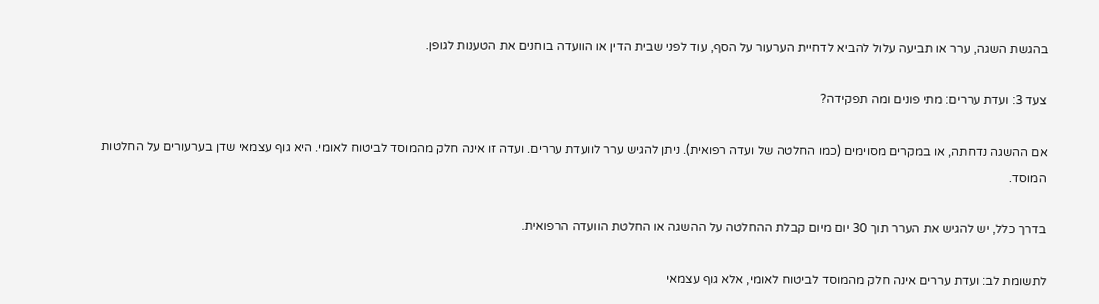בהגשת השגה, ערר או תביעה עלול להביא לדחיית הערעור על הסף, עוד לפני שבית הדין או הוועדה בוחנים את הטענות לגופן.

צעד 3: ועדת עררים: מתי פונים ומה תפקידה?

אם ההשגה נדחתה, או במקרים מסוימים (כמו החלטה של ועדה רפואית). ניתן להגיש ערר לוועדת עררים. ועדה זו אינה חלק מהמוסד לביטוח לאומי. היא גוף עצמאי שדן בערעורים על החלטות המוסד.

בדרך כלל, יש להגיש את הערר תוך 30 יום מיום קבלת ההחלטה על ההשגה או החלטת הוועדה הרפואית.

לתשומת לב: ועדת עררים אינה חלק מהמוסד לביטוח לאומי, אלא גוף עצמאי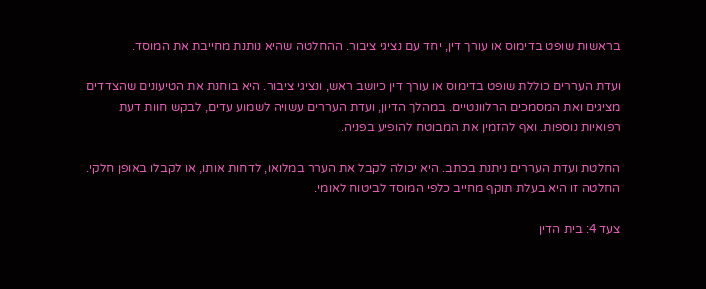בראשות שופט בדימוס או עורך דין, יחד עם נציגי ציבור. ההחלטה שהיא נותנת מחייבת את המוסד.

ועדת העררים כוללת שופט בדימוס או עורך דין כיושב ראש, ונציגי ציבור. היא בוחנת את הטיעונים שהצדדים מציגים ואת המסמכים הרלוונטיים. במהלך הדיון, ועדת העררים עשויה לשמוע עדים, לבקש חוות דעת רפואיות נוספות. ואף להזמין את המבוטח להופיע בפניה.

החלטת ועדת העררים ניתנת בכתב. היא יכולה לקבל את הערר במלואו, לדחות אותו, או לקבלו באופן חלקי. החלטה זו היא בעלת תוקף מחייב כלפי המוסד לביטוח לאומי.

צעד 4: בית הדין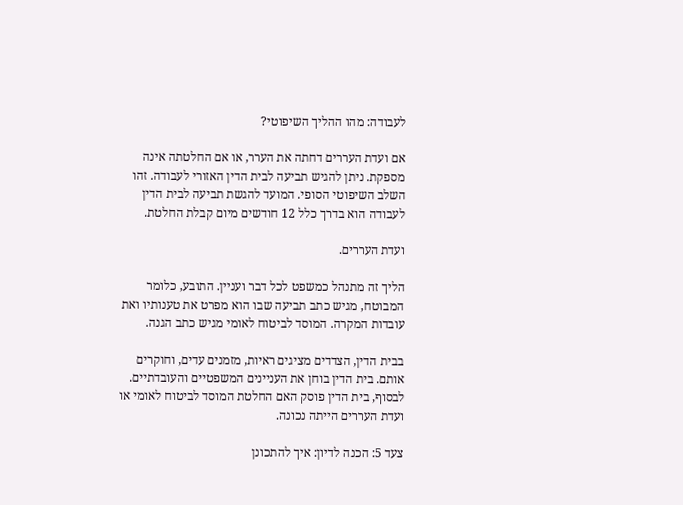לעבודה: מהו ההליך השיפוטי?

אם ועדת העררים דחתה את הערר, או אם החלטתה אינה מספקת. ניתן להגיש תביעה לבית הדין האזורי לעבודה. זהו השלב השיפוטי הסופי. המועד להגשת תביעה לבית הדין לעבודה הוא בדרך כלל 12 חודשים מיום קבלת החלטת.

ועדת העררים.

הליך זה מתנהל כמשפט לכל דבר ועניין. התובע, כלומר המבוטח, מגיש כתב תביעה שבו הוא מפרט את טענותיו ואת עובדות המקרה. המוסד לביטוח לאומי מגיש כתב הגנה.

בבית הדין, הצדדים מציגים ראיות, מזמנים עדים, וחוקרים אותם. בית הדין בוחן את העניינים המשפטיים והעובדתיים. לבסוף, בית הדין פוסק האם החלטת המוסד לביטוח לאומי או ועדת העררים הייתה נכונה.

צעד 5: הכנה לדיון: איך להתכונן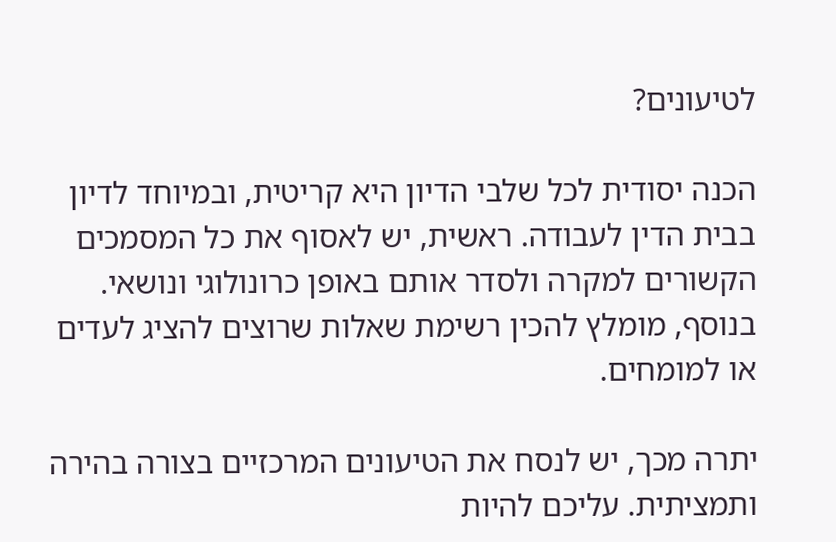לטיעונים?

הכנה יסודית לכל שלבי הדיון היא קריטית, ובמיוחד לדיון בבית הדין לעבודה. ראשית, יש לאסוף את כל המסמכים הקשורים למקרה ולסדר אותם באופן כרונולוגי ונושאי. בנוסף, מומלץ להכין רשימת שאלות שרוצים להציג לעדים או למומחים.

יתרה מכך, יש לנסח את הטיעונים המרכזיים בצורה בהירה ותמציתית. עליכם להיות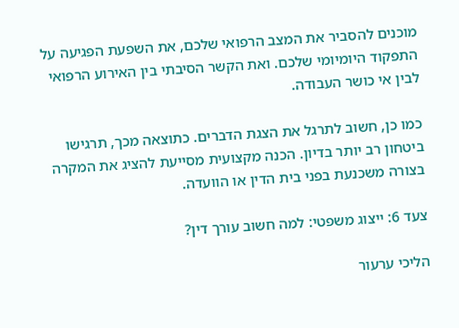מוכנים להסביר את המצב הרפואי שלכם, את השפעת הפגיעה על התפקוד היומיומי שלכם. ואת הקשר הסיבתי בין האירוע הרפואי לבין אי כושר העבודה.

כמו כן, חשוב לתרגל את הצגת הדברים. כתוצאה מכך, תרגישו ביטחון רב יותר בדיון. הכנה מקצועית מסייעת להציג את המקרה בצורה משכנעת בפני בית הדין או הוועדה.

צעד 6: ייצוג משפטי: למה חשוב עורך דין?

הליכי ערעור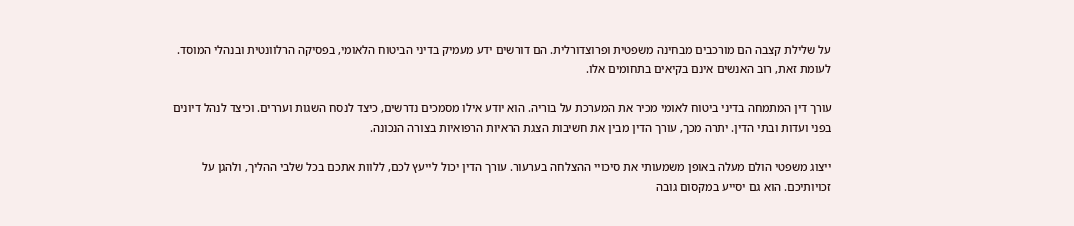על שלילת קצבה הם מורכבים מבחינה משפטית ופרוצדורלית. הם דורשים ידע מעמיק בדיני הביטוח הלאומי, בפסיקה הרלוונטית ובנהלי המוסד. לעומת זאת, רוב האנשים אינם בקיאים בתחומים אלו.

עורך דין המתמחה בדיני ביטוח לאומי מכיר את המערכת על בוריה. הוא יודע אילו מסמכים נדרשים, כיצד לנסח השגות ועררים. וכיצד לנהל דיונים בפני ועדות ובתי הדין. יתרה מכך, עורך הדין מבין את חשיבות הצגת הראיות הרפואיות בצורה הנכונה.

ייצוג משפטי הולם מעלה באופן משמעותי את סיכויי ההצלחה בערעור. עורך הדין יכול לייעץ לכם, ללוות אתכם בכל שלבי ההליך, ולהגן על זכויותיכם. הוא גם יסייע במקסום גובה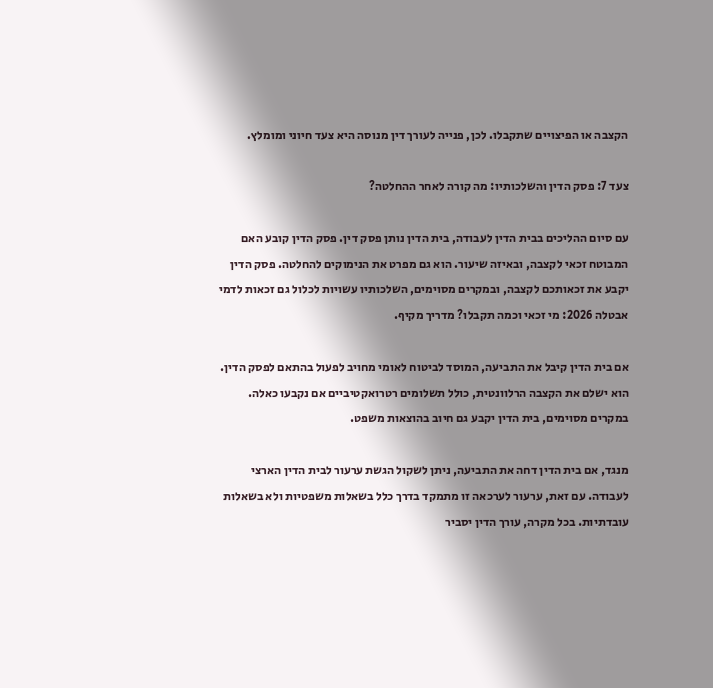הקצבה או הפיצויים שתקבלו. לכן, פנייה לעורך דין מנוסה היא צעד חיוני ומומלץ.

צעד 7: פסק הדין והשלכותיו: מה קורה לאחר ההחלטה?

עם סיום ההליכים בבית הדין לעבודה, בית הדין נותן פסק דין. פסק הדין קובע האם המבוטח זכאי לקצבה, ובאיזה שיעור. הוא גם מפרט את הנימוקים להחלטה. פסק הדין יקבע את זכאותכם לקצבה, ובמקרים מסוימים, השלכותיו עשויות לכלול גם זכאות לדמי אבטלה 2026: מי זכאי וכמה תקבלו? מדריך מקיף.

אם בית הדין קיבל את התביעה, המוסד לביטוח לאומי מחויב לפעול בהתאם לפסק הדין. הוא ישלם את הקצבה הרלוונטית, כולל תשלומים רטרואקטיביים אם נקבעו כאלה. במקרים מסוימים, בית הדין יקבע גם חיוב בהוצאות משפט.

מנגד, אם בית הדין דחה את התביעה, ניתן לשקול הגשת ערעור לבית הדין הארצי לעבודה. עם זאת, ערעור לערכאה זו מתמקד בדרך כלל בשאלות משפטיות ולא בשאלות עובדתיות. בכל מקרה, עורך הדין יסביר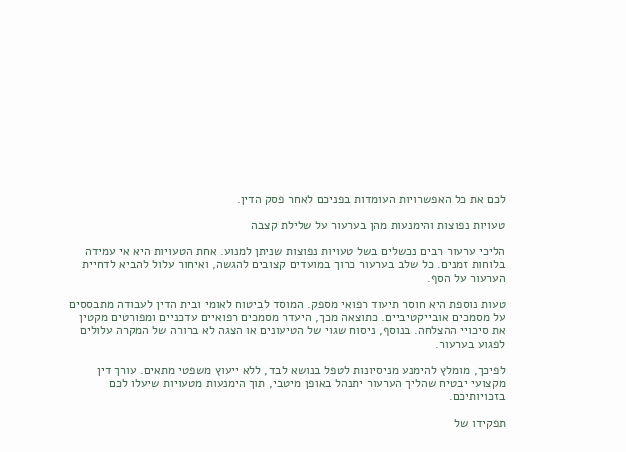לכם את כל האפשרויות העומדות בפניכם לאחר פסק הדין.

טעויות נפוצות והימנעות מהן בערעור על שלילת קצבה

הליכי ערעור רבים נכשלים בשל טעויות נפוצות שניתן למנוע. אחת הטעויות היא אי עמידה בלוחות זמנים. כל שלב בערעור כרוך במועדים קצובים להגשה, ואיחור עלול להביא לדחיית הערעור על הסף.

טעות נוספת היא חוסר תיעוד רפואי מספק. המוסד לביטוח לאומי ובית הדין לעבודה מתבססים על מסמכים אובייקטיביים. כתוצאה מכך, היעדר מסמכים רפואיים עדכניים ומפורטים מקטין את סיכויי ההצלחה. בנוסף, ניסוח שגוי של הטיעונים או הצגה לא ברורה של המקרה עלולים לפגוע בערעור.

לפיכך, מומלץ להימנע מניסיונות לטפל בנושא לבד, ללא ייעוץ משפטי מתאים. עורך דין מקצועי יבטיח שהליך הערעור יתנהל באופן מיטבי, תוך הימנעות מטעויות שיעלו לכם בזכויותיכם.

תפקידו של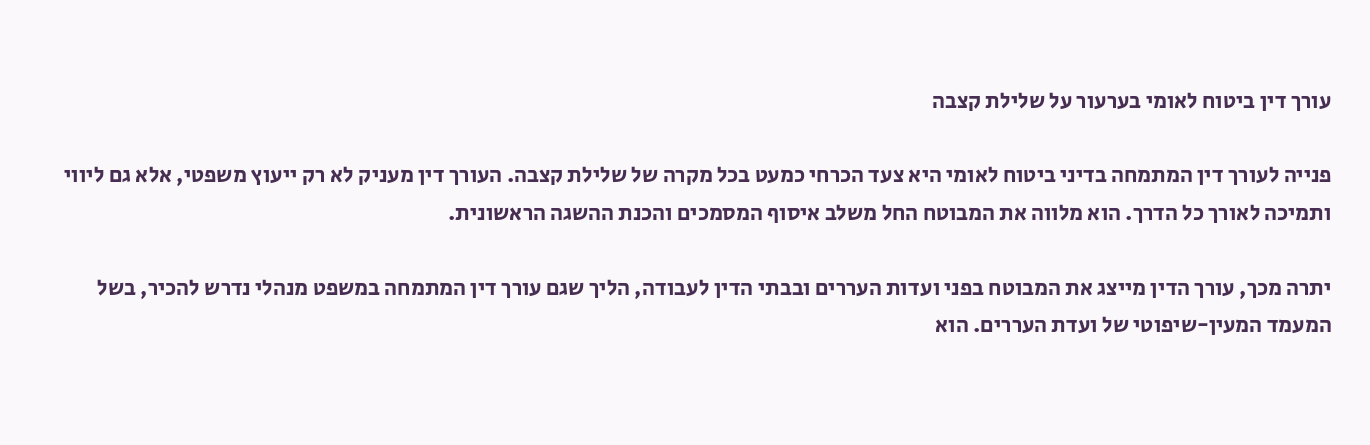עורך דין ביטוח לאומי בערעור על שלילת קצבה

פנייה לעורך דין המתמחה בדיני ביטוח לאומי היא צעד הכרחי כמעט בכל מקרה של שלילת קצבה. העורך דין מעניק לא רק ייעוץ משפטי, אלא גם ליווי ותמיכה לאורך כל הדרך. הוא מלווה את המבוטח החל משלב איסוף המסמכים והכנת ההשגה הראשונית.

יתרה מכך, עורך הדין מייצג את המבוטח בפני ועדות העררים ובבתי הדין לעבודה, הליך שגם עורך דין המתמחה במשפט מנהלי נדרש להכיר, בשל המעמד המעין-שיפוטי של ועדת העררים. הוא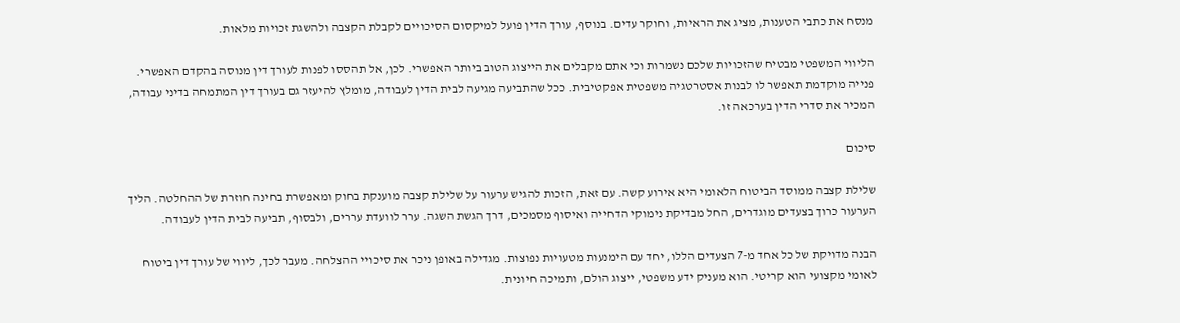מנסח את כתבי הטענות, מציג את הראיות, וחוקר עדים. בנוסף, עורך הדין פועל למיקסום הסיכויים לקבלת הקצבה ולהשגת זכויות מלאות.

הליווי המשפטי מבטיח שהזכויות שלכם נשמרות וכי אתם מקבלים את הייצוג הטוב ביותר האפשרי. לכן, אל תהססו לפנות לעורך דין מנוסה בהקדם האפשרי. פנייה מוקדמת תאפשר לו לבנות אסטרטגיה משפטית אפקטיבית. ככל שהתביעה מגיעה לבית הדין לעבודה, מומלץ להיעזר גם בעורך דין המתמחה בדיני עבודה, המכיר את סדרי הדין בערכאה זו.

סיכום

שלילת קצבה ממוסד הביטוח הלאומי היא אירוע קשה. עם זאת, הזכות להגיש ערעור על שלילת קצבה מוענקת בחוק ומאפשרת בחינה חוזרת של ההחלטה. הליך הערעור כרוך בצעדים מוגדרים, החל מבדיקת נימוקי הדחייה ואיסוף מסמכים, דרך הגשת השגה. ערר לוועדת עררים, ולבסוף, תביעה לבית הדין לעבודה.

הבנה מדויקת של כל אחד מ-7 הצעדים הללו, יחד עם הימנעות מטעויות נפוצות. מגדילה באופן ניכר את סיכויי ההצלחה. מעבר לכך, ליווי של עורך דין ביטוח לאומי מקצועי הוא קריטי. הוא מעניק ידע משפטי, ייצוג הולם, ותמיכה חיונית.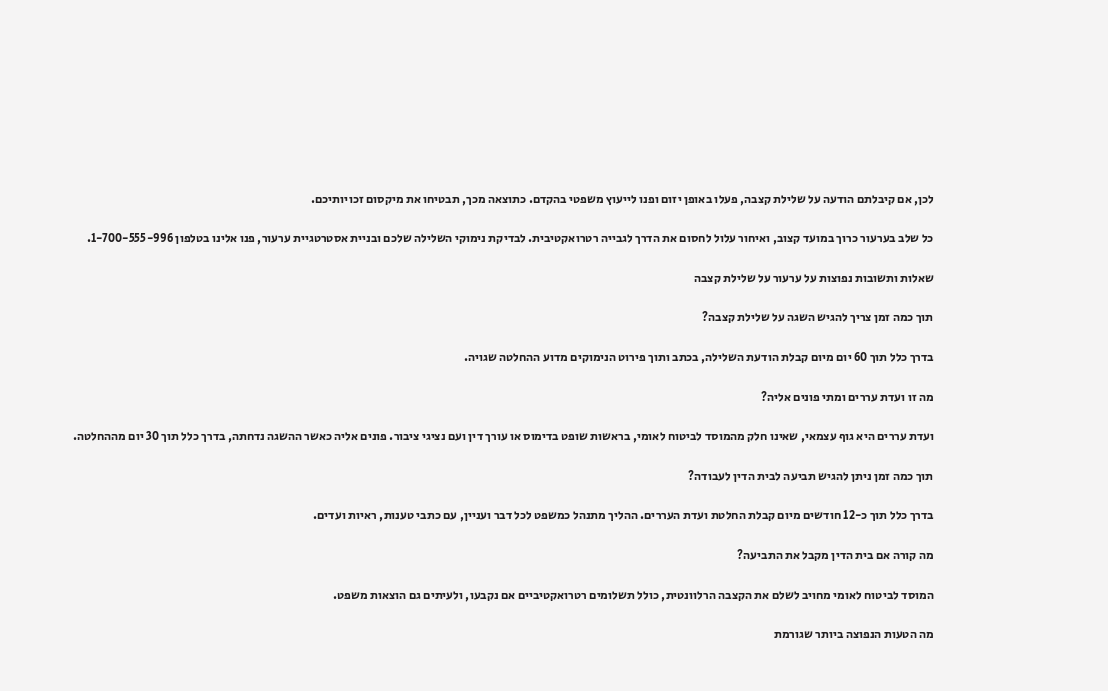לכן, אם קיבלתם הודעה על שלילת קצבה, פעלו באופן יזום ופנו לייעוץ משפטי בהקדם. כתוצאה מכך, תבטיחו את מיקסום זכויותיכם.

כל שלב בערעור כרוך במועד קצוב, ואיחור עלול לחסום את הדרך לגבייה רטרואקטיבית. לבדיקת נימוקי השלילה שלכם ובניית אסטרטגיית ערעור, פנו אלינו בטלפון 1-700-555-996.

שאלות ותשובות נפוצות על ערעור על שלילת קצבה

תוך כמה זמן צריך להגיש השגה על שלילת קצבה?

בדרך כלל תוך 60 יום מיום קבלת הודעת השלילה, בכתב ותוך פירוט הנימוקים מדוע ההחלטה שגויה.

מה זו ועדת עררים ומתי פונים אליה?

ועדת עררים היא גוף עצמאי, שאינו חלק מהמוסד לביטוח לאומי, בראשות שופט בדימוס או עורך דין ועם נציגי ציבור. פונים אליה כאשר ההשגה נדחתה, בדרך כלל תוך 30 יום מההחלטה.

תוך כמה זמן ניתן להגיש תביעה לבית הדין לעבודה?

בדרך כלל תוך כ-12 חודשים מיום קבלת החלטת ועדת העררים. ההליך מתנהל כמשפט לכל דבר ועניין, עם כתבי טענות, ראיות ועדים.

מה קורה אם בית הדין מקבל את התביעה?

המוסד לביטוח לאומי מחויב לשלם את הקצבה הרלוונטית, כולל תשלומים רטרואקטיביים אם נקבעו, ולעיתים גם הוצאות משפט.

מה הטעות הנפוצה ביותר שגורמת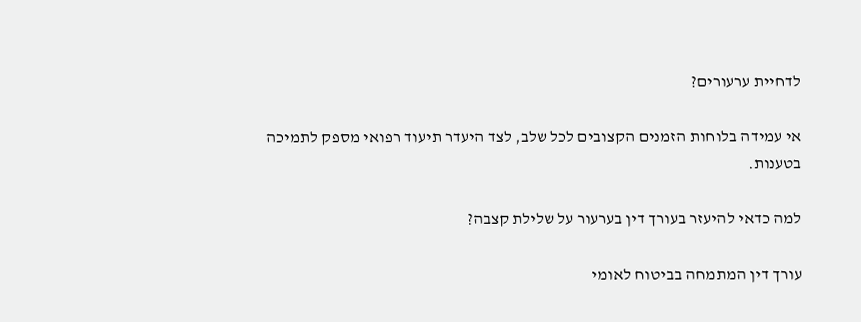לדחיית ערעורים?

אי עמידה בלוחות הזמנים הקצובים לכל שלב, לצד היעדר תיעוד רפואי מספק לתמיכה בטענות.

למה כדאי להיעזר בעורך דין בערעור על שלילת קצבה?

עורך דין המתמחה בביטוח לאומי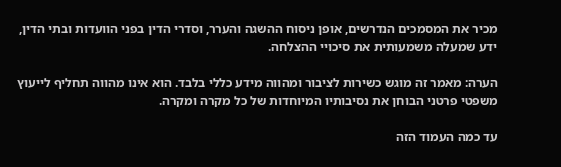מכיר את המסמכים הנדרשים, אופן ניסוח ההשגה והערר, וסדרי הדין בפני הוועדות ובתי הדין, ידע שמעלה משמעותית את סיכויי ההצלחה.

הערה: מאמר זה מוגש כשירות לציבור ומהווה מידע כללי בלבד. הוא אינו מהווה תחליף לייעוץ משפטי פרטני הבוחן את נסיבותיו המיוחדות של כל מקרה ומקרה.

עד כמה העמוד הזה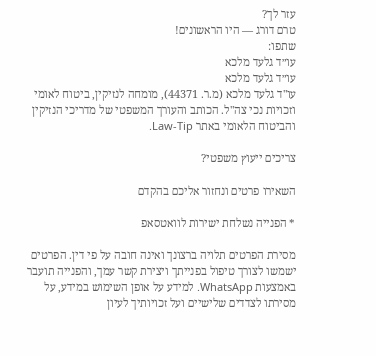עזר לך?
טרם דורג — היו הראשונים!
שתפו:
עו״ד גלעד מלכא
עו״ד גלעד מלכא
עו"ד גלעד מלכא (מ.ר. 44371), מומחה לנזיקין, ביטוח לאומי וזכויות נכי צה"ל. הכותב והעורך המשפטי של מדריכי הנזיקין והביטוח הלאומי באתר Law-Tip.

צריכים ייעוץ משפטי?

השאירו פרטים ונחזור אליכם בהקדם

* הפנייה נשלחת ישירות לוואטסאפ

מסירת הפרטים תלויה ברצונך ואינה חובה על פי דין. הפרטים ישמשו לצורך טיפול בפנייתך ויצירת קשר עמך, והפנייה תועבר באמצעות WhatsApp. למידע על אופן השימוש במידע, על מסירתו לצדדים שלישיים ועל זכויותיך לעיון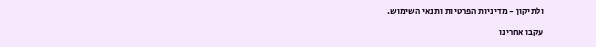ולתיקון - מדיניות הפרטיות ותנאי השימוש.

עקבו אחרינו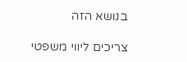בנושא הזה

צריכים ליווי משפטי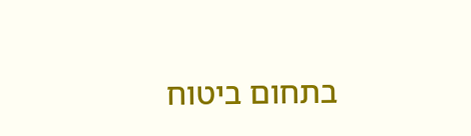בתחום ביטוח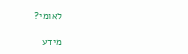לאומי?

מידע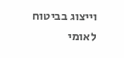וייצוג בביטוח לאומי